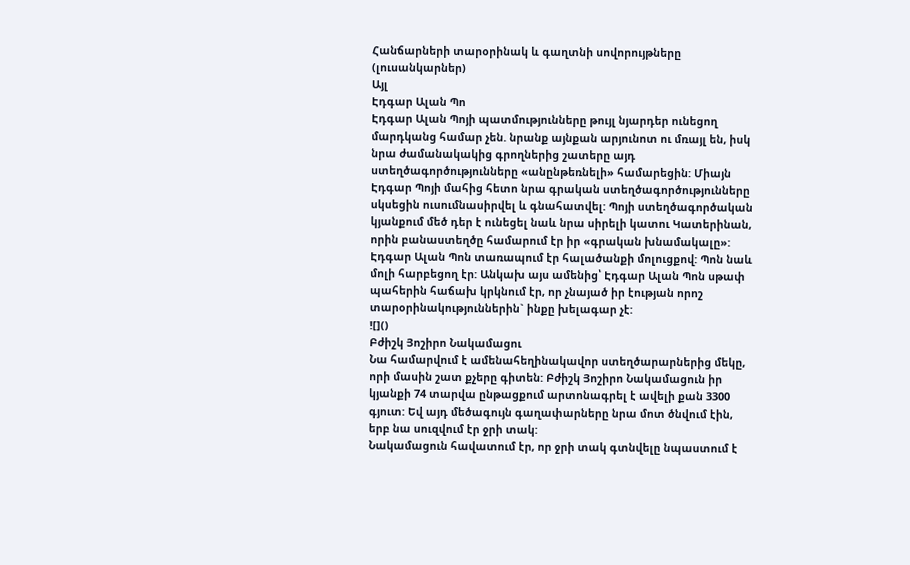Հանճարների տարօրինակ և գաղտնի սովորույթները (լուսանկարներ)
Այլ
Էդգար Ալան Պո
Էդգար Ալան Պոյի պատմությունները թույլ նյարդեր ունեցող մարդկանց համար չեն. նրանք այնքան արյունոտ ու մռայլ են, իսկ նրա ժամանակակից գրողներից շատերը այդ ստեղծագործությունները «անընթեռնելի» համարեցին: Միայն Էդգար Պոյի մահից հետո նրա գրական ստեղծագործությունները սկսեցին ուսումնասիրվել և գնահատվել: Պոյի ստեղծագործական կյանքում մեծ դեր է ունեցել նաև նրա սիրելի կատու Կատերինան, որին բանաստեղծը համարում էր իր «գրական խնամակալը»:
Էդգար Ալան Պոն տառապում էր հալածանքի մոլուցքով: Պոն նաև մոլի հարբեցող էր: Անկախ այս ամենից՝ Էդգար Ալան Պոն սթափ պահերին հաճախ կրկնում էր, որ չնայած իր էության որոշ տարօրինակություններին` ինքը խելագար չէ:
![]()
Բժիշկ Յոշիրո Նակամացու
Նա համարվում է ամենահեղինակավոր ստեղծարարներից մեկը, որի մասին շատ քչերը գիտեն: Բժիշկ Յոշիրո Նակամացուն իր կյանքի 74 տարվա ընթացքում արտոնագրել է ավելի քան 3300 գյուտ: Եվ այդ մեծագույն գաղափարները նրա մոտ ծնվում էին, երբ նա սուզվում էր ջրի տակ:
Նակամացուն հավատում էր, որ ջրի տակ գտնվելը նպաստում է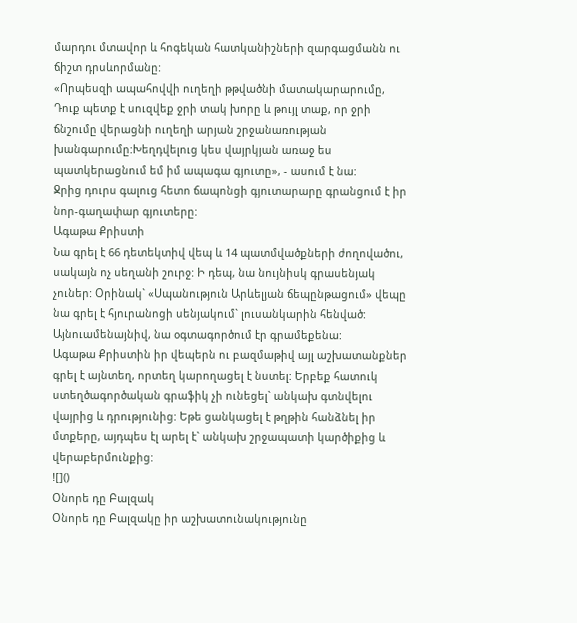մարդու մտավոր և հոգեկան հատկանիշների զարգացմանն ու ճիշտ դրսևորմանը:
«Որպեսզի ապահովվի ուղեղի թթվածնի մատակարարումը, Դուք պետք է սուզվեք ջրի տակ խորը և թույլ տաք, որ ջրի ճնշումը վերացնի ուղեղի արյան շրջանառության խանգարումը:Խեղդվելուց կես վայրկյան առաջ ես պատկերացնում եմ իմ ապագա գյուտը», - ասում է նա:
Ջրից դուրս գալուց հետո ճապոնցի գյուտարարը գրանցում է իր նոր-գաղափար գյուտերը:
Ագաթա Քրիստի
Նա գրել է 66 դետեկտիվ վեպ և 14 պատմվածքների ժողովածու, սակայն ոչ սեղանի շուրջ: Ի դեպ, նա նույնիսկ գրասենյակ չուներ: Օրինակ` «Սպանություն Արևելյան ճեպընթացում» վեպը նա գրել է հյուրանոցի սենյակում` լուսանկարին հենված: Այնուամենայնիվ, նա օգտագործում էր գրամեքենա:
Ագաթա Քրիստին իր վեպերն ու բազմաթիվ այլ աշխատանքներ գրել է այնտեղ, որտեղ կարողացել է նստել: Երբեք հատուկ ստեղծագործական գրաֆիկ չի ունեցել` անկախ գտնվելու վայրից և դրությունից: Եթե ցանկացել է թղթին հանձնել իր մտքերը, այդպես էլ արել է` անկախ շրջապատի կարծիքից և վերաբերմունքից:
![]()
Օնորե դը Բալզակ
Օնորե դը Բալզակը իր աշխատունակությունը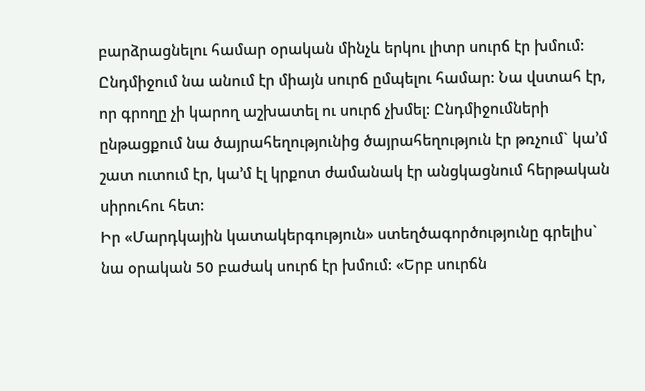բարձրացնելու համար օրական մինչև երկու լիտր սուրճ էր խմում: Ընդմիջում նա անում էր միայն սուրճ ըմպելու համար: Նա վստահ էր, որ գրողը չի կարող աշխատել ու սուրճ չխմել: Ընդմիջումների ընթացքում նա ծայրահեղությունից ծայրահեղություն էր թռչում` կա’մ շատ ուտում էր, կա’մ էլ կրքոտ ժամանակ էր անցկացնում հերթական սիրուհու հետ:
Իր «Մարդկային կատակերգություն» ստեղծագործությունը գրելիս` նա օրական 50 բաժակ սուրճ էր խմում: «Երբ սուրճն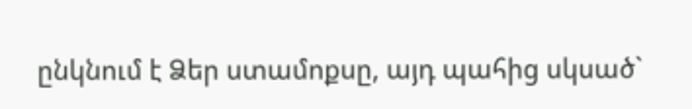ընկնում է Ձեր ստամոքսը, այդ պահից սկսած`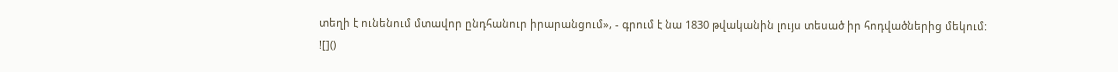տեղի է ունենում մտավոր ընդհանուր իրարանցում», - գրում է նա 1830 թվականին լույս տեսած իր հոդվածներից մեկում:
![]()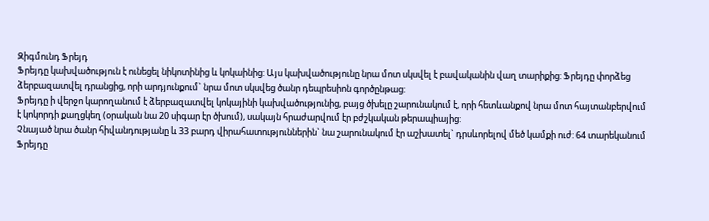Զիգմունդ Ֆրեյդ
Ֆրեյդը կախվածություն է ունեցել նիկոտինից և կոկաինից: Այս կախվածությունը նրա մոտ սկսվել է բավականին վաղ տարիքից: Ֆրեյդը փորձեց ձերբազատվել դրանցից, որի արդյունքում` նրա մոտ սկսվեց ծանր դեպրեսիոն գործընթաց:
Ֆրեյդը ի վերջո կարողանում է ձերբազատվել կոկայինի կախվածությունից, բայց ծխելը շարունակում է, որի հետևանքով նրա մոտ հայտանբերվում է կոկորդի քաղցկեղ (օրական նա 20 սիգար էր ծխում), սակայն հրաժարվում էր բժշկական թերապիայից:
Չնայած նրա ծանր հիվանդությանը և 33 բարդ վիրահատություններին` նա շարունակում էր աշխատել` դրսևորելով մեծ կամքի ուժ: 64 տարեկանում Ֆրեյդը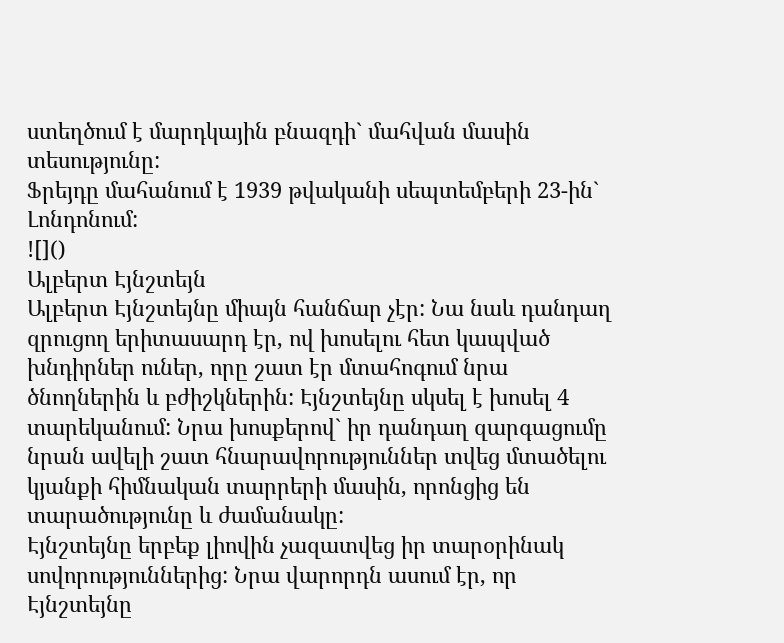ստեղծում է մարդկային բնազդի` մահվան մասին տեսությունը:
Ֆրեյդը մահանում է 1939 թվականի սեպտեմբերի 23-ին` Լոնդոնում:
![]()
Ալբերտ Էյնշտեյն
Ալբերտ Էյնշտեյնը միայն հանճար չէր: Նա նաև դանդաղ զրուցող երիտասարդ էր, ով խոսելու հետ կապված խնդիրներ ուներ, որը շատ էր մտահոգում նրա ծնողներին և բժիշկներին: Էյնշտեյնը սկսել է խոսել 4 տարեկանում: Նրա խոսքերով` իր դանդաղ զարգացումը նրան ավելի շատ հնարավորություններ տվեց մտածելու կյանքի հիմնական տարրերի մասին, որոնցից են տարածությունը և ժամանակը:
Էյնշտեյնը երբեք լիովին չազատվեց իր տարօրինակ սովորություններից: Նրա վարորդն ասում էր, որ Էյնշտեյնը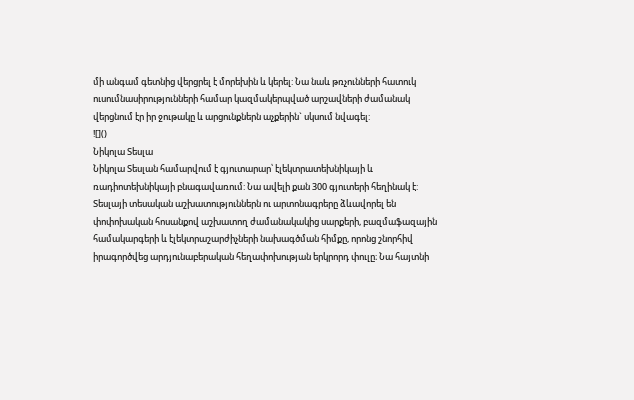մի անգամ գետնից վերցրել է մորեխին և կերել: Նա նաև թռչունների հատուկ ուսումնասիրությունների համար կազմակերպված արշավների ժամանակ վերցնում էր իր ջութակը և արցունքներն աչքերին` սկսում նվագել:
![]()
Նիկոլա Տեսլա
Նիկոլա Տեսլան համարվում է գյուտարար՝ էլեկտրատեխնիկայի և ռադիոտեխնիկայի բնագավառում: Նա ավելի քան 300 գյուտերի հեղինակ է: Տեսլայի տեսական աշխատություններն ու արտոնագրերը ձևավորել են փոփոխական հոսանքով աշխատող ժամանակակից սարքերի, բազմաֆազային համակարգերի և էլեկտրաշարժիչների նախագծման հիմքը, որոնց շնորհիվ իրագործվեց արդյունաբերական հեղափոխության երկրորդ փուլը։ Նա հայտնի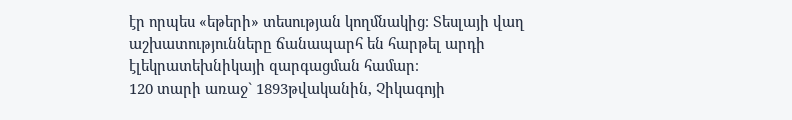էր որպես «եթերի» տեսության կողմնակից։ Տեսլայի վաղ աշխատությունները ճանապարհ են հարթել արդի էլեկրատեխնիկայի զարգացման համար։
120 տարի առաջ` 1893թվականին, Չիկագոյի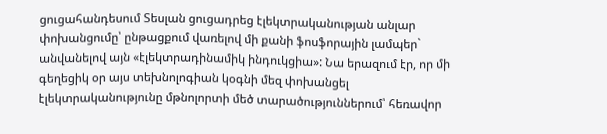ցուցահանդեսում Տեսլան ցուցադրեց էլեկտրականության անլար փոխանցումը՝ ընթացքում վառելով մի քանի ֆոսֆորային լամպեր` անվանելով այն «էլեկտրադինամիկ ինդուկցիա»: Նա երազում էր, որ մի գեղեցիկ օր այս տեխնոլոգիան կօգնի մեզ փոխանցել էլեկտրականությունը մթնոլորտի մեծ տարածություններում՝ հեռավոր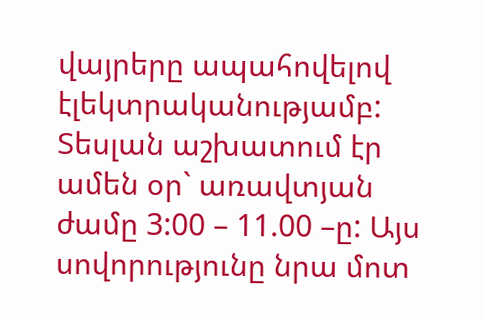վայրերը ապահովելով էլեկտրականությամբ:
Տեսլան աշխատում էր ամեն օր` առավտյան ժամը 3:00 – 11.00 –ը: Այս սովորությունը նրա մոտ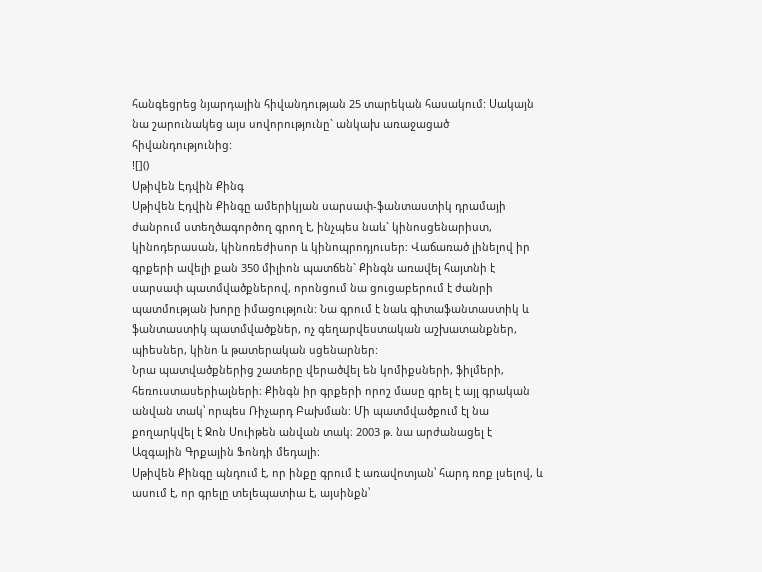հանգեցրեց նյարդային հիվանդության 25 տարեկան հասակում: Սակայն նա շարունակեց այս սովորությունը` անկախ առաջացած հիվանդությունից:
![]()
Սթիվեն Էդվին Քինգ
Սթիվեն Էդվին Քինգը ամերիկյան սարսափ-ֆանտաստիկ դրամայի ժանրում ստեղծագործող գրող է, ինչպես նաև` կինոսցենարիստ, կինոդերասան, կինոռեժիսոր և կինոպրոդյուսեր: Վաճառած լինելով իր գրքերի ավելի քան 350 միլիոն պատճեն` Քինգն առավել հայտնի է սարսափ պատմվածքներով, որոնցում նա ցուցաբերում է ժանրի պատմության խորը իմացություն: Նա գրում է նաև գիտաֆանտաստիկ և ֆանտաստիկ պատմվածքներ, ոչ գեղարվեստական աշխատանքներ, պիեսներ, կինո և թատերական սցենարներ:
Նրա պատվածքներից շատերը վերածվել են կոմիքսների, ֆիլմերի, հեռուստասերիալների։ Քինգն իր գրքերի որոշ մասը գրել է այլ գրական անվան տակ՝ որպես Ռիչարդ Բախման: Մի պատմվածքում էլ նա քողարկվել է Ջոն Սուիթեն անվան տակ։ 2003 թ. նա արժանացել է Ազգային Գրքային Ֆոնդի մեդալի։
Սթիվեն Քինգը պնդում է, որ ինքը գրում է առավոտյան՝ հարդ ռոք լսելով, և ասում է, որ գրելը տելեպատիա է, այսինքն՝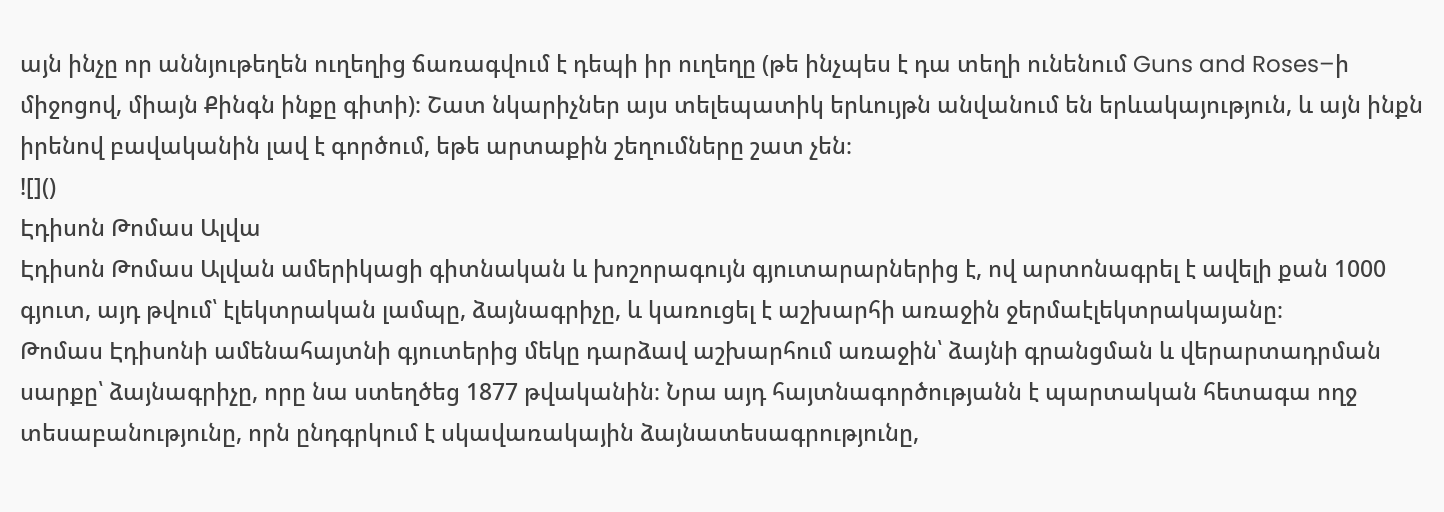այն ինչը որ աննյութեղեն ուղեղից ճառագվում է դեպի իր ուղեղը (թե ինչպես է դա տեղի ունենում Guns and Roses–ի միջոցով, միայն Քինգն ինքը գիտի)։ Շատ նկարիչներ այս տելեպատիկ երևույթն անվանում են երևակայություն, և այն ինքն իրենով բավականին լավ է գործում, եթե արտաքին շեղումները շատ չեն։
![]()
Էդիսոն Թոմաս Ալվա
Էդիսոն Թոմաս Ալվան ամերիկացի գիտնական և խոշորագույն գյուտարարներից է, ով արտոնագրել է ավելի քան 1000 գյուտ, այդ թվում՝ էլեկտրական լամպը, ձայնագրիչը, և կառուցել է աշխարհի առաջին ջերմաէլեկտրակայանը։
Թոմաս Էդիսոնի ամենահայտնի գյուտերից մեկը դարձավ աշխարհում առաջին՝ ձայնի գրանցման և վերարտադրման սարքը՝ ձայնագրիչը, որը նա ստեղծեց 1877 թվականին։ Նրա այդ հայտնագործությանն է պարտական հետագա ողջ տեսաբանությունը, որն ընդգրկում է սկավառակային ձայնատեսագրությունը,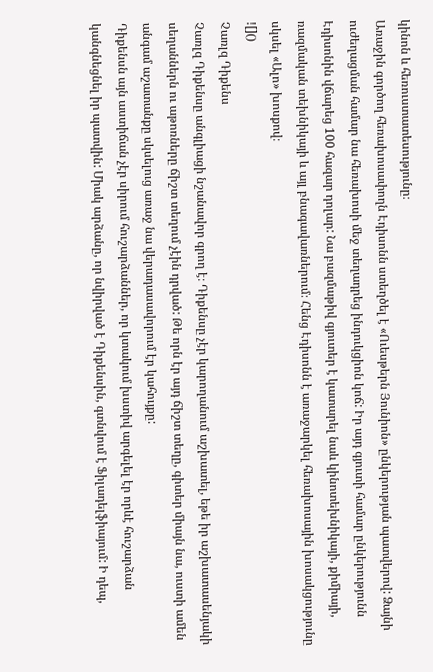կինոն և հեռուստատեսությունը։
Առաջին գործող հեռախոսափողն Էդիսոնն ստեղծել է «Ուեսթերն Յունիոն» ընկերության պատվերով: Ձայնի ուժեղացման համար նա հեռախոսի մեջ տեղադրեց ինդուկցիոն կոճ: Իր այդ գյուտի համար ընկերությունն Էդիսոնին վճարեց 100 հազար դոլար: Նա բազմաթիվ գյուտեր է կատարել նաև կինոտեխնիկայի, քիմիայի, ռազմական տեխնիկայի և այլ բնագավառներում։ Հենց Էդիսոնն է առաջարկել հեռախոսային խոսակցությունը սկսել «Ալո» խոսքով։
![]()
Չառլզ Դիքենս
Չառլզ Դիքենսը անգլիացի նշանավոր գրող է։ Դիքենսը չէր կարողանում աշխատել, եթե իր աշխատասենյակի սեղաններն ու աթոռները ճիշտ տեղում չէին դրված: Թե որն էր այդ ճիշտ տեղը, գիտեր միայն նա, ուստի ամեն անգամ աշատանքը սկսելուց առաջ նա վերադասավորում էր կահույքը:
Դիքենսն այն աստիճան չէր սիրում հուշարձաններ, որ կտակում խստիվ արգելել էր որևէ հուշարձան կանգնեցնել իր պատվին: Միակ արձանը, որ նվիրված է Դիքենսին, գտնվում է Ֆիլադելֆիայում: Ի դեպ,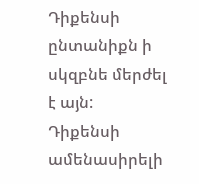Դիքենսի ընտանիքն ի սկզբնե մերժել է այն:
Դիքենսի ամենասիրելի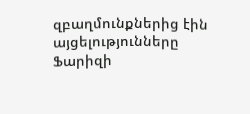զբաղմունքներից էին այցելությունները Ֆարիզի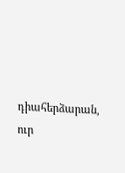դիահերձարան, ուր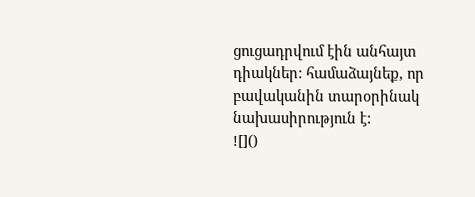ցուցադրվում էին անհայտ դիակներ: համաձայնեք, որ բավականին տարօրինակ նախասիրություն է:
![]()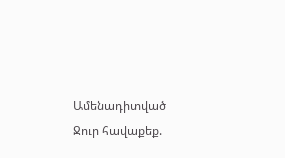Ամենադիտված
Ջուր հավաքեք.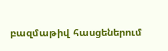բազմաթիվ հասցեներում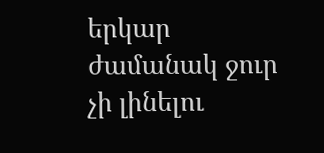երկար ժամանակ ջուր չի լինելու